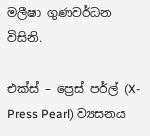මලීෂා ගුණවර්ධන විසිනි.

එක්ස් – ප්‍රෙස් පර්ල් (X-Press Pearl) ව්‍යසනය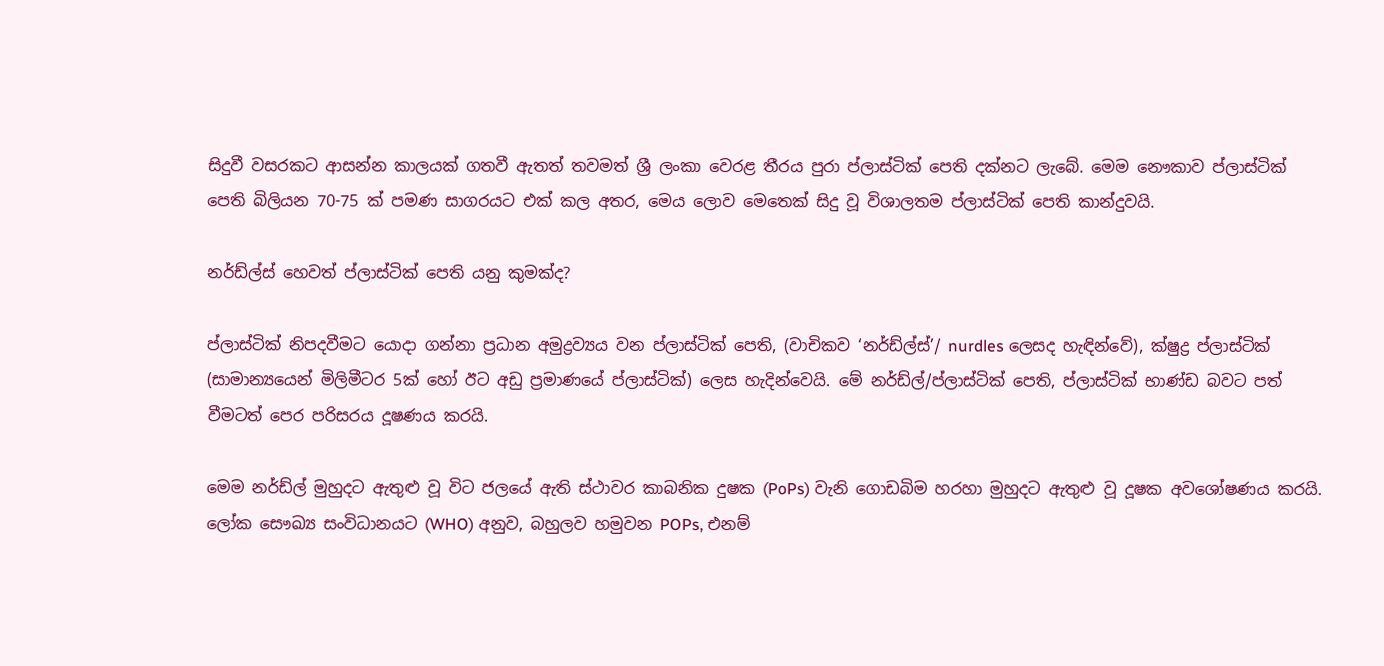සිදුවී වසරකට ආසන්න කාලයක් ගතවී ඇතත් තවමත් ශ්‍රී ලංකා වෙරළ තීරය පුරා ප්ලාස්ටික් පෙති දක්නට ලැබේ. මෙම නෞකාව ප්ලාස්ටික් පෙති බිලියන 70-75 ක් පමණ සාගරයට එක් කල අතර, මෙය ලොව මෙතෙක් සිදු වූ විශාලතම ප්ලාස්ටික් පෙති කාන්දුවයි.

නර්ඩ්ල්ස් හෙවත් ප්ලාස්ටික් පෙති යනු කුමක්ද?

ප්ලාස්ටික් නිපදවීමට යොදා ගන්නා ප්‍රධාන අමුද්‍රව්‍යය වන ප්ලාස්ටික් පෙති, (වාචිකව ‘නර්ඩ්ල්ස්’/ nurdles ලෙසද හැඳින්වේ), ක්ෂුද්‍ර ප්ලාස්ටික් (සාමාන්‍යයෙන් මිලිමීටර 5ක් හෝ ඊට අඩු ප්‍රමාණයේ ප්ලාස්ටික්) ලෙස හැදින්වෙයි. මේ නර්ඩ්ල්/ප්ලාස්ටික් පෙති, ප්ලාස්ටික් භාණ්ඩ බවට පත් වීමටත් පෙර පරිසරය දූෂණය කරයි.

මෙම නර්ඩ්ල් මුහුදට ඇතුළු වූ විට ජලයේ ඇති ස්ථාවර කාබනික දුෂක (PoPs) වැනි ගොඩබිම හරහා මුහුදට ඇතුළු වූ දූෂක අවශෝෂණය කරයි. ලෝක සෞඛ්‍ය සංවිධානයට (WHO) අනුව, බහුලව හමුවන POPs, එනම්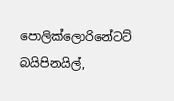පොලික්ලොරිනේටට් බයිපිනයිල්,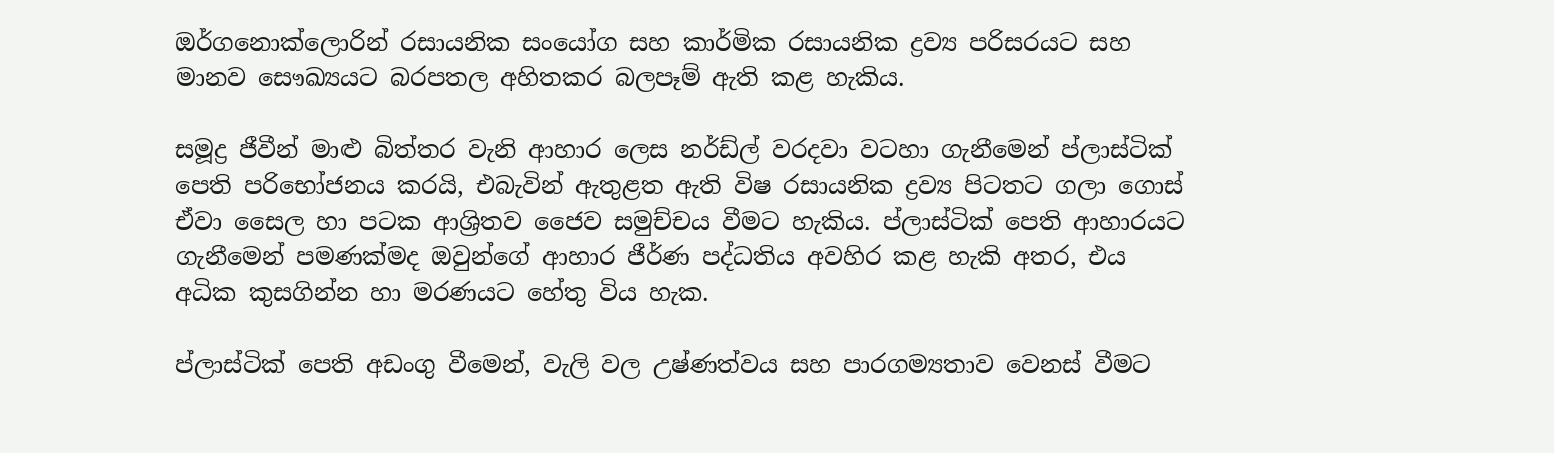ඔර්ගනොක්ලොරින් රසායනික සංයෝග සහ කාර්මික රසායනික ද්‍රව්‍ය පරිසරයට සහ මානව සෞඛ්‍යයට බරපතල අහිතකර බලපෑම් ඇති කළ හැකිය.

සමූද්‍ර ජීවීන් මාළු බිත්තර වැනි ආහාර ලෙස නර්ඩ්ල් වරදවා වටහා ගැනීමෙන් ප්ලාස්ටික් පෙති පරිභෝජනය කරයි, එබැවින් ඇතුළත ඇති විෂ රසායනික ද්‍රව්‍ය පිටතට ගලා ගොස් ඒවා සෛල හා පටක ආශ්‍රිතව ජෛව සමුච්චය වීමට හැකිය. ප්ලාස්ටික් පෙති ආහාරයට ගැනීමෙන් පමණක්මද ඔවුන්ගේ ආහාර ජීර්ණ පද්ධතිය අවහිර කළ හැකි අතර, එය අධික කුසගින්න හා මරණයට හේතු විය හැක.

ප්ලාස්ටික් පෙති අඩංගු වීමෙන්, වැලි වල උෂ්ණත්වය සහ පාරගම්‍යතාව වෙනස් වීමට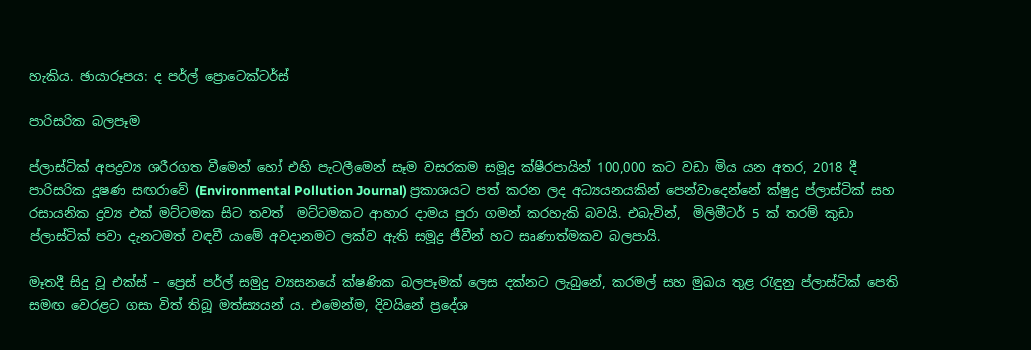හැකිය. ඡායාරූපය: ද පර්ල් ප්‍රොටෙක්ටර්ස්

පාරිසරික බලපෑම

ප්ලාස්ටික් අපද්‍රව්‍ය ශරීරගත වීමෙන් හෝ එහි පැටලීමෙන් සෑම වසරකම සමූද්‍ර ක්ෂීරපායින් 100,000 කට වඩා මිය යන අතර, 2018 දී පාරිසරික දූෂණ සඟරාවේ (Environmental Pollution Journal) ප්‍රකාශයට පත් කරන ලද අධ්‍යයනයකින් පෙන්වාදෙන්නේ ක්ෂුද්‍ර ප්ලාස්ටික් සහ රසායනික ද්‍රව්‍ය එක් මට්ටමක සිට තවත්  මට්ටමකට ආහාර දාමය පුරා ගමන් කරහැකි බවයි. එබැවින්,  මිලිමීටර් 5 ක් තරම් කුඩා ප්ලාස්ටික් පවා දැනටමත් වඳවී යාමේ අවදානමට ලක්ව ඇති සමූද්‍ර ජීවීන් හට සෘණාත්මකව බලපායි.

මෑතදී සිදු වූ එක්ස් – ප්‍රෙස් පර්ල් සමුද්‍ර ව්‍යසනයේ ක්ෂණික බලපෑමක් ලෙස දක්නට ලැබුනේ, කරමල් සහ මුඛය තුළ රැඳුනු ප්ලාස්ටික් පෙති සමඟ වෙරළට ගසා විත් තිබූ මත්ස්‍යයන් ය. එමෙන්ම, දිවයිනේ ප්‍රදේශ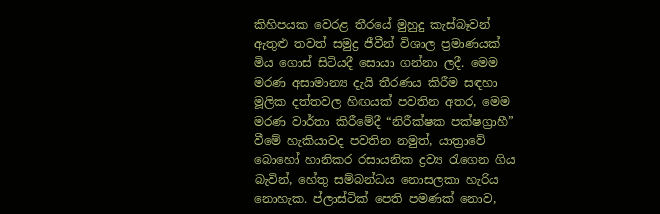කිහිපයක වෙරළ තීරයේ මුහුදු කැස්බෑවන් ඇතුළු තවත් සමුද්‍ර ජීවීන් විශාල ප්‍රමාණයක් මිය ගොස් සිටියදී සොයා ගන්නා ලදී. මෙම මරණ අසාමාන්‍ය දැයි තීරණය කිරීම සඳහා මූලික දත්තවල හිඟයක් පවතින අතර, මෙම මරණ වාර්තා කිරීමේදී “නිරීක්ෂක පක්ෂග්‍රාහී” වීමේ හැකියාවද පවතින නමුත්, යාත්‍රාවේ බොහෝ හානිකර රසායනික ද්‍රව්‍ය රැගෙන ගිය බැවින්, හේතු සම්බන්ධය නොසලකා හැරිය නොහැක. ප්ලාස්ටික් පෙති පමණක් නොව,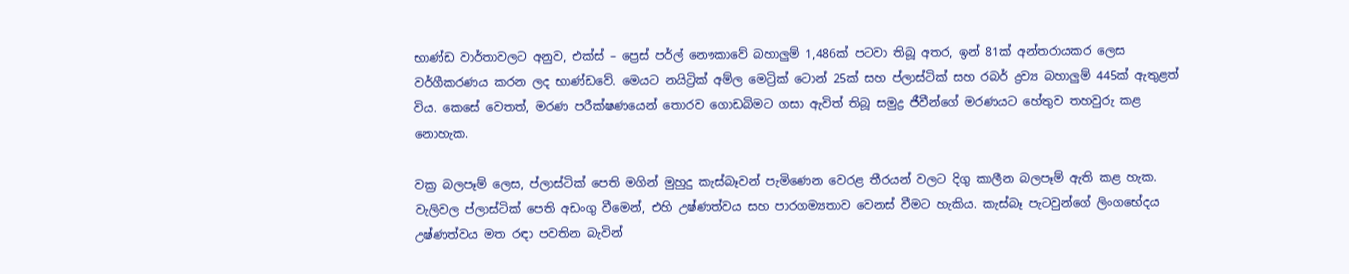භාණ්ඩ වාර්තාවලට අනුව, එක්ස් – ප්‍රෙස් පර්ල් නෞකාවේ බහාලුම් 1,486ක් පටවා තිබූ අතර, ඉන් 81ක් අන්තරායකර ලෙස වර්ගීකරණය කරන ලද භාණ්ඩවේ. මෙයට නයිට්‍රික් අම්ල මෙට්‍රික් ටොන් 25ක් සහ ප්ලාස්ටික් සහ රබර් ද්‍රව්‍ය බහාලුම් 445ක් ඇතුළත් විය. කෙසේ වෙතත්, මරණ පරීක්ෂණයෙන් තොරව ගොඩබිමට ගසා ඇවිත් තිබූ සමුද්‍ර ජීවීන්ගේ මරණයට හේතුව තහවුරු කළ නොහැක.

වක්‍ර බලපෑම් ලෙස, ප්ලාස්ටික් පෙති මගින් මුහුදු කැස්බෑවන් පැමිණෙන වෙරළ තීරයන් වලට දිගු කාලීන බලපෑම් ඇති කළ හැක. වැලිවල ප්ලාස්ටික් පෙති අඩංගු වීමෙන්, එහි උෂ්ණත්වය සහ පාරගම්‍යතාව වෙනස් වීමට හැකිය. කැස්බෑ පැටවුන්ගේ ලිංගභේදය උෂ්ණත්වය මත රඳා පවතින බැවින්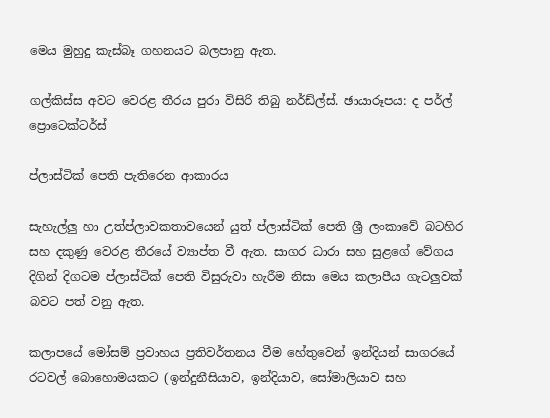මෙය මුහුදු කැස්බෑ ගහනයට බලපානු ඇත.

ගල්කිස්ස අවට වෙරළ තීරය පුරා විසිරි තිබු නර්ඩ්ල්ස්. ඡායාරූපය: ද පර්ල් ප්‍රොටෙක්ටර්ස්

ප්ලාස්ටික් පෙති පැතිරෙන ආකාරය

සැහැල්ලු හා උත්ප්ලාවකතාවයෙන් යුත් ප්ලාස්ටික් පෙති ශ්‍රී ලංකාවේ බටහිර සහ දකුණු වෙරළ තීරයේ ව්‍යාප්ත වී ඇත. සාගර ධාරා සහ සුළගේ වේගය දිගින් දිගටම ප්ලාස්ටික් පෙති විසුරුවා හැරීම නිසා මෙය කලාපීය ගැටලුවක් බවට පත් වනු ඇත.

කලාපයේ මෝසම් ප්‍රවාහය ප්‍රතිවර්තනය වීම හේතුවෙන් ඉන්දියන් සාගරයේ රටවල් බොහොමයකට (ඉන්දුනීසියාව, ඉන්දියාව, සෝමාලියාව සහ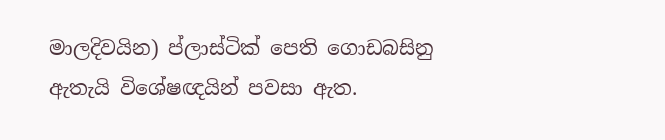මාලදිවයින) ප්ලාස්ටික් පෙති ගොඩබසිනු ඇතැයි විශේෂඥයින් පවසා ඇත.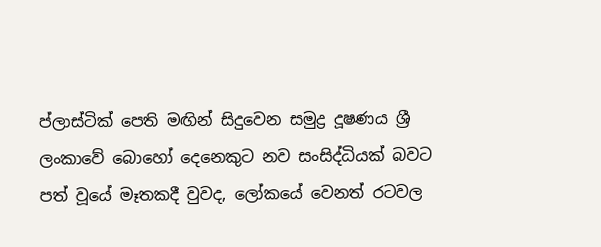ප්ලාස්ටික් පෙති මඟින් සිදුවෙන සමුද්‍ර දූෂණය ශ්‍රී ලංකාවේ බොහෝ දෙනෙකුට නව සංසිද්ධියක් බවට පත් වූයේ මෑතකදී වුවද, ලෝකයේ වෙනත් රටවල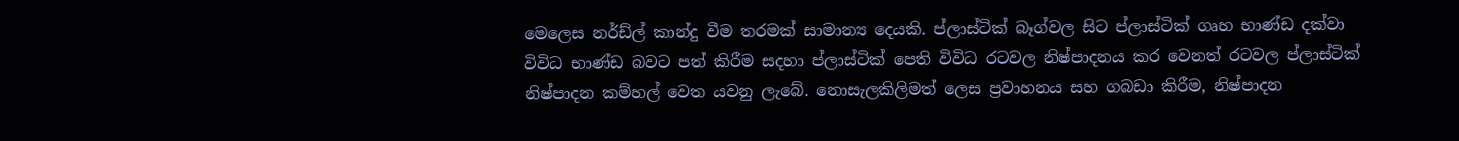මෙලෙස නර්ඩ්ල් කාන්දු වීම තරමක් සාමාන්‍ය දෙයකි. ප්ලාස්ටික් බෑග්වල සිට ප්ලාස්ටික් ගෘහ භාණ්ඩ දක්වා විවිධ භාණ්ඩ බවට පත් කිරීම සදහා ප්ලාස්ටික් පෙති විවිධ රටවල නිෂ්පාදනය කර වෙනත් රටවල ප්ලාස්ටික් නිෂ්පාදන කම්හල් වෙත යවනු ලැබේ. නොසැලකිලිමත් ලෙස ප්‍රවාහනය සහ ගබඩා කිරීම, නිෂ්පාදන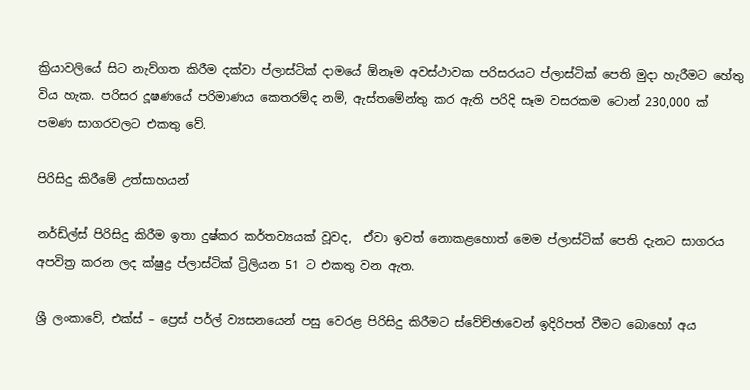ක්‍රියාවලියේ සිට නැව්ගත කිරීම දක්වා ප්ලාස්ටික් දාමයේ ඕනෑම අවස්ථාවක පරිසරයට ප්ලාස්ටික් පෙති මුදා හැරීමට හේතු විය හැක. පරිසර දූෂණයේ පරිමාණය කෙතරම්ද නම්, ඇස්තමේන්තු කර ඇති පරිදි සෑම වසරකම ටොන් 230,000 ක් පමණ සාගරවලට එකතු වේ.

පිරිසිදු කිරීමේ උත්සාහයන්

නර්ඩ්ල්ස් පිරිසිදු කිරීම ඉතා දුෂ්කර කර්තව්‍යයක් වූවද,  ඒවා ඉවත් නොකළහොත් මෙම ප්ලාස්ටික් පෙති දැනට සාගරය අපවිත්‍ර කරන ලද ක්ෂුද්‍ර ප්ලාස්ටික් ට්‍රිලියන 51 ට එකතු වන ඇත.

ශ්‍රී ලංකාවේ, එක්ස් – ප්‍රෙස් පර්ල් ව්‍යසනයෙන් පසු වෙරළ පිරිසිදු කිරීමට ස්වේච්ඡාවෙන් ඉදිරිපත් වීමට බොහෝ අය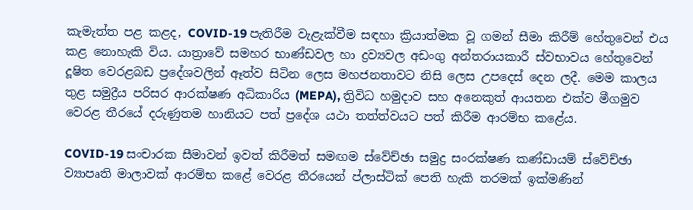කැමැත්ත පළ කළද, COVID-19 පැතිරීම වැළැක්වීම සඳහා ක්‍රියාත්මක වූ ගමන් සීමා කිරීම් හේතුවෙන් එය කළ නොහැකි විය. යාත්‍රාවේ සමහර භාණ්ඩවල හා ද්‍රව්‍යවල අඩංගු අන්තරායකාරී ස්වභාවය හේතුවෙන් දූෂිත වෙරළබඩ ප්‍රදේශවලින් ඈත්ව සිටින ලෙස මහජනතාවට නිසි ලෙස උපදෙස් දෙන ලදී. මෙම කාලය තුළ සමුද්‍රීය පරිසර ආරක්ෂණ අධිකාරිය (MEPA), ත්‍රිවිධ හමුදාව සහ අනෙකුත් ආයතන එක්ව මීගමුව වෙරළ තීරයේ දරුණුතම හානියට පත් ප්‍රදේශ යථා තත්ත්වයට පත් කිරීම ආරම්භ කළේය.

COVID-19 සංචාරක සීමාවන් ඉවත් කිරීමත් සමඟම ස්වේච්ඡා සමුද්‍ර සංරක්ෂණ කණ්ඩායම් ස්වේච්ඡා ව්‍යාපෘති මාලාවක් ආරම්භ කළේ වෙරළ තීරයෙන් ප්ලාස්ටික් පෙති හැකි තරමක් ඉක්මණින්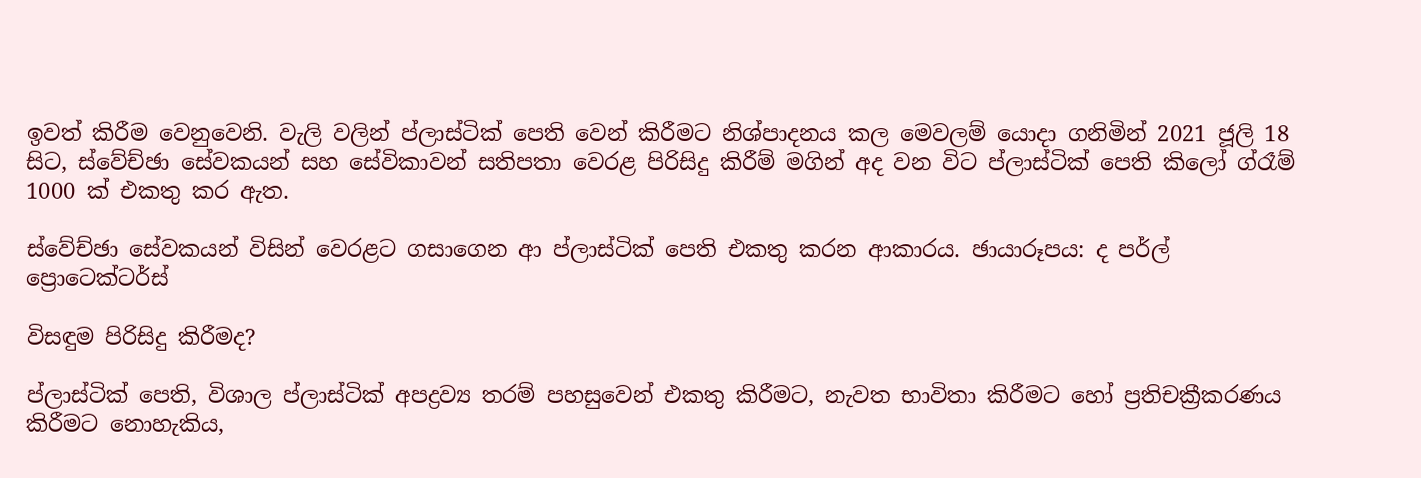ඉවත් කිරීම වෙනුවෙනි. වැලි වලින් ප්ලාස්ටික් පෙති වෙන් කිරීමට නිශ්පාදනය කල මෙවලම් යොදා ගනිමින් 2021 ජූලි 18 සිට, ස්වේච්ඡා සේවකයන් සහ සේවිකාවන් සතිපතා වෙරළ පිරිසිදු කිරීම් මගින් අද වන විට ප්ලාස්ටික් පෙති කිලෝ ග්රෑම් 1000 ක් එකතු කර ඇත.

ස්වේච්ඡා සේවකයන් විසින් වෙරළට ගසාගෙන ආ ප්ලාස්ටික් පෙති එකතු කරන ආකාරය. ඡායාරූපය: ද පර්ල් ප්‍රොටෙක්ටර්ස්

විසඳුම පිරිසිදු කිරීමද?

ප්ලාස්ටික් පෙති, විශාල ප්ලාස්ටික් අපද්‍රව්‍ය තරම් පහසුවෙන් එකතු කිරීමට, නැවත භාවිතා කිරීමට හෝ ප්‍රතිචක්‍රීකරණය කිරීමට නොහැකිය,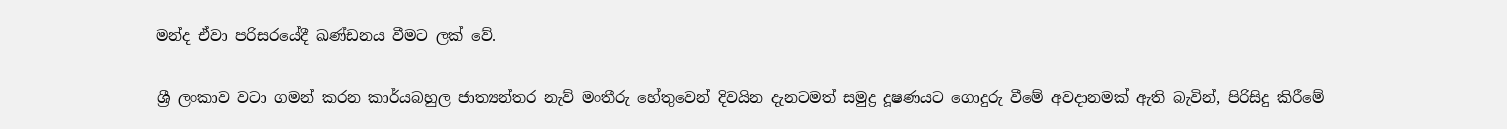මන්ද ඒවා පරිසරයේදී ඛණ්ඩනය වීමට ලක් වේ.

ශ්‍රී ලංකාව වටා ගමන් කරන කාර්යබහුල ජාත්‍යන්තර නැව් මංතීරු හේතුවෙන් දිවයින දැනටමත් සමුද්‍ර දූෂණයට ගොදුරු වීමේ අවදානමක් ඇති බැවින්, පිරිසිදු කිරීමේ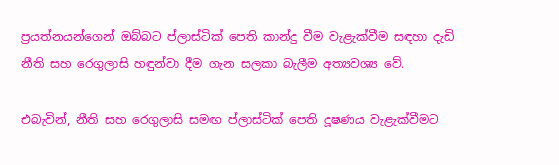ප්‍රයත්නයන්ගෙන් ඔබ්බට ප්ලාස්ටික් පෙති කාන්දු වීම වැළැක්වීම සඳහා දැඩි නීති සහ රෙගුලාසි හඳුන්වා දීම ගැන සලකා බැලීම අත්‍යවශ්‍ය වේ.

එබැවින්, නීති සහ රෙගුලාසි සමඟ ප්ලාස්ටික් පෙති දූෂණය වැළැක්වීමට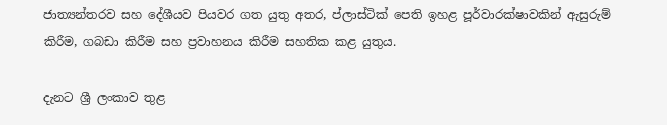ජාත්‍යන්තරව සහ දේශීයව පියවර ගත යුතු අතර, ප්ලාස්ටික් පෙති ඉහළ පූර්වාරක්ෂාවකින් ඇසුරුම් කිරීම, ගබඩා කිරීම සහ ප්‍රවාහනය කිරීම සහතික කළ යුතුය.

දැනට ශ්‍රී ලංකාව තුළ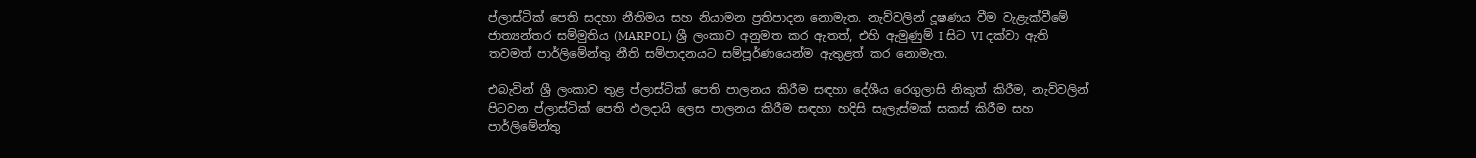ප්ලාස්ටික් පෙති සදහා නීතිමය සහ නියාමන ප්‍රතිපාදන නොමැත. නැව්වලින් දූෂණය වීම වැළැක්වීමේ ජාත්‍යන්තර සම්මුතිය (MARPOL) ශ්‍රී ලංකාව අනුමත කර ඇතත්, එහි ඇමුණුම් I සිට VI දක්වා ඇති තවමත් පාර්ලිමේන්තු නීති සම්පාදනයට සම්පූර්ණයෙන්ම ඇතුළත් කර නොමැත.

එබැවින් ශ්‍රී ලංකාව තුළ ප්ලාස්ටික් පෙති පාලනය කිරීම සඳහා දේශීය රෙගුලාසි නිකුත් කිරීම, නැව්වලින් පිටවන ප්ලාස්ටික් පෙති ඵලදායි ලෙස පාලනය කිරීම සඳහා හදිසි සැලැස්මක් සකස් කිරීම සහ පාර්ලිමේන්තු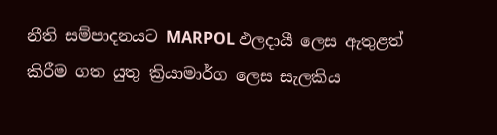නීති සම්පාදනයට MARPOL ඵලදායී ලෙස ඇතුළත් කිරීම ගත යුතු ක්‍රියාමාර්ග ලෙස සැලකිය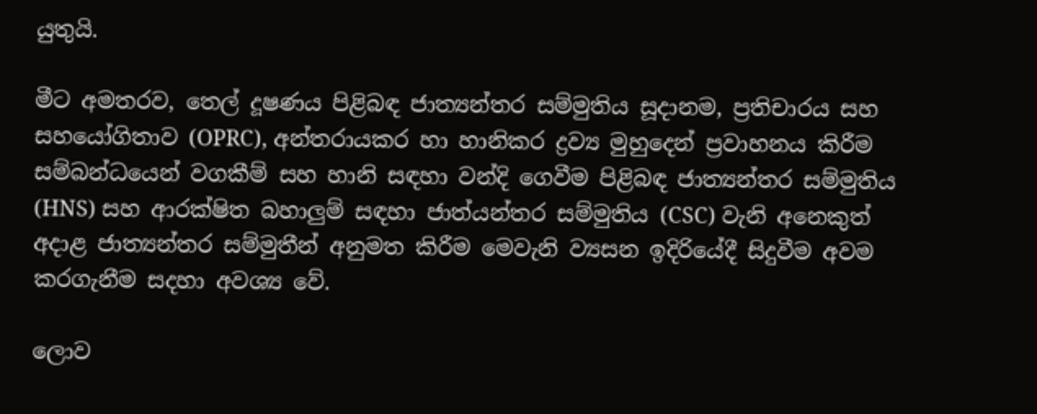යුතුයි.

මීට අමතරව, තෙල් දූෂණය පිළිබඳ ජාත්‍යන්තර සම්මුතිය සූදානම, ප්‍රතිචාරය සහ සහයෝගිතාව (OPRC), අන්තරායකර හා හානිකර ද්‍රව්‍ය මුහුදෙන් ප්‍රවාහනය කිරීම සම්බන්ධයෙන් වගකීම් සහ හානි සඳහා වන්දි ගෙවීම පිළිබඳ ජාත්‍යන්තර සම්මුතිය (HNS) සහ ආරක්ෂිත බහාලුම් සඳහා ජාත්යන්තර සම්මුතිය (CSC) වැනි අනෙකුත් අදාළ ජාත්‍යන්තර සම්මුතීන් අනුමත කිරීම මෙවැනි ව්‍යසන ඉදිරියේදී සිදුවීම අවම කරගැනීම සදහා අවශ්‍ය වේ.

ලොව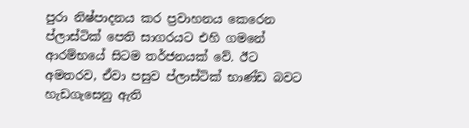පුරා නිෂ්පාදනය කර ප්‍රවාහනය කෙරෙන ප්ලාස්ටික් පෙති සාගරයට එහි ගමනේ ආරම්භයේ සිටම තර්ජනයක් වේ. ඊට අමතරව, ඒවා පසුව ප්ලාස්ටික් භාණ්ඩ බවට හැඩගැසෙනු ඇති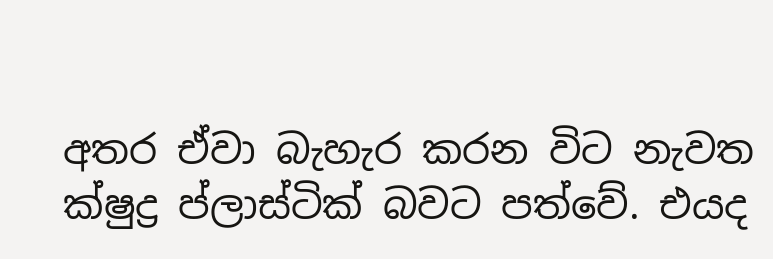අතර ඒවා බැහැර කරන විට නැවත ක්ෂුද්‍ර ප්ලාස්ටික් බවට පත්වේ. එයද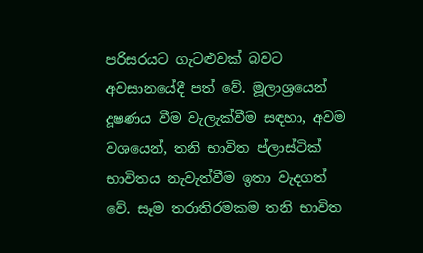පරිසරයට ගැටළුවක් බවට අවසානයේදී පත් වේ. මූලාශ්‍රයෙන් දූෂණය වීම වැලැක්වීම සඳහා, අවම වශයෙන්, තනි භාවිත ප්ලාස්ටික් භාවිතය නැවැත්වීම ඉතා වැදගත් වේ. සෑම තරාතිරමකම තනි භාවිත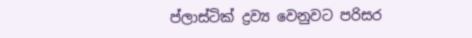ප්ලාස්ටික් ද්‍රව්‍ය වෙනුවට පරිසර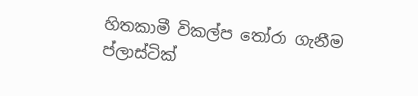හිතකාමී විකල්ප තෝරා ගැනීම ප්ලාස්ටික්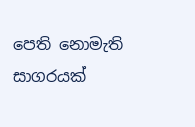පෙති නොමැති සාගරයක්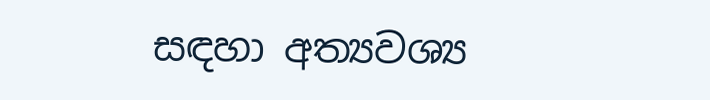සඳහා අත්‍යවශ්‍ය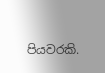පියවරකි.